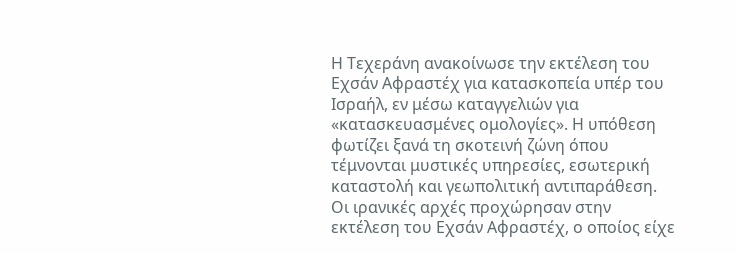Η Τεχεράνη ανακοίνωσε την εκτέλεση του Εχσάν Αφραστέχ για κατασκοπεία υπέρ του Ισραήλ, εν μέσω καταγγελιών για «κατασκευασμένες ομολογίες». Η υπόθεση φωτίζει ξανά τη σκοτεινή ζώνη όπου τέμνονται μυστικές υπηρεσίες, εσωτερική καταστολή και γεωπολιτική αντιπαράθεση.
Οι ιρανικές αρχές προχώρησαν στην εκτέλεση του Εχσάν Αφραστέχ, ο οποίος είχε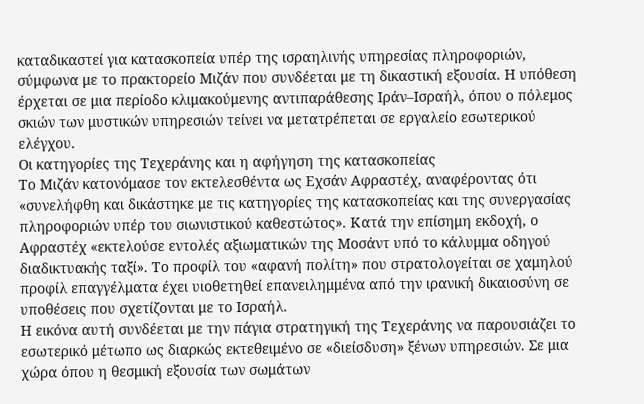καταδικαστεί για κατασκοπεία υπέρ της ισραηλινής υπηρεσίας πληροφοριών, σύμφωνα με το πρακτορείο Μιζάν που συνδέεται με τη δικαστική εξουσία. Η υπόθεση έρχεται σε μια περίοδο κλιμακούμενης αντιπαράθεσης Ιράν–Ισραήλ, όπου ο πόλεμος σκιών των μυστικών υπηρεσιών τείνει να μετατρέπεται σε εργαλείο εσωτερικού ελέγχου.
Οι κατηγορίες της Τεχεράνης και η αφήγηση της κατασκοπείας
Το Μιζάν κατονόμασε τον εκτελεσθέντα ως Εχσάν Αφραστέχ, αναφέροντας ότι «συνελήφθη και δικάστηκε με τις κατηγορίες της κατασκοπείας και της συνεργασίας πληροφοριών υπέρ του σιωνιστικού καθεστώτος». Κατά την επίσημη εκδοχή, ο Αφραστέχ «εκτελούσε εντολές αξιωματικών της Μοσάντ υπό το κάλυμμα οδηγού διαδικτυακής ταξί». Το προφίλ του «αφανή πολίτη» που στρατολογείται σε χαμηλού προφίλ επαγγέλματα έχει υιοθετηθεί επανειλημμένα από την ιρανική δικαιοσύνη σε υποθέσεις που σχετίζονται με το Ισραήλ.
Η εικόνα αυτή συνδέεται με την πάγια στρατηγική της Τεχεράνης να παρουσιάζει το εσωτερικό μέτωπο ως διαρκώς εκτεθειμένο σε «διείσδυση» ξένων υπηρεσιών. Σε μια χώρα όπου η θεσμική εξουσία των σωμάτων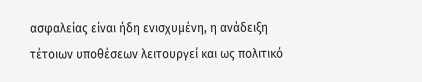ασφαλείας είναι ήδη ενισχυμένη, η ανάδειξη τέτοιων υποθέσεων λειτουργεί και ως πολιτικό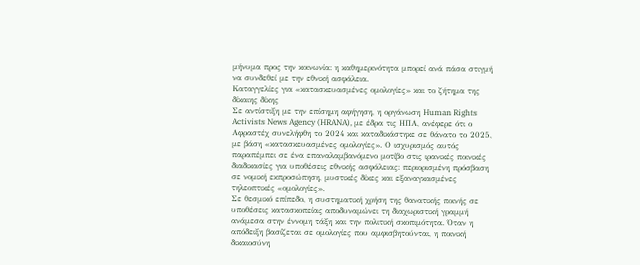μήνυμα προς την κοινωνία: η καθημερινότητα μπορεί ανά πάσα στιγμή να συνδεθεί με την εθνική ασφάλεια.
Καταγγελίες για «κατασκευασμένες ομολογίες» και το ζήτημα της δίκαιης δίκης
Σε αντίστιξη με την επίσημη αφήγηση, η οργάνωση Human Rights Activists News Agency (HRANA), με έδρα τις ΗΠΑ, ανέφερε ότι ο Αφραστέχ συνελήφθη το 2024 και καταδικάστηκε σε θάνατο το 2025, με βάση «κατασκευασμένες ομολογίες». Ο ισχυρισμός αυτός παραπέμπει σε ένα επαναλαμβανόμενο μοτίβο στις ιρανικές ποινικές διαδικασίες για υποθέσεις εθνικής ασφάλειας: περιορισμένη πρόσβαση σε νομική εκπροσώπηση, μυστικές δίκες και εξαναγκασμένες τηλεοπτικές «ομολογίες».
Σε θεσμικό επίπεδο, η συστηματική χρήση της θανατικής ποινής σε υποθέσεις κατασκοπείας αποδυναμώνει τη διαχωριστική γραμμή ανάμεσα στην έννομη τάξη και την πολιτική σκοπιμότητα. Όταν η απόδειξη βασίζεται σε ομολογίες που αμφισβητούνται, η ποινική δικαιοσύνη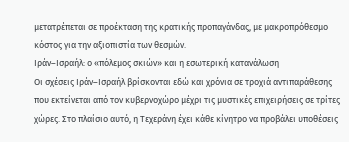μετατρέπεται σε προέκταση της κρατικής προπαγάνδας, με μακροπρόθεσμο κόστος για την αξιοπιστία των θεσμών.
Ιράν–Ισραήλ: ο «πόλεμος σκιών» και η εσωτερική κατανάλωση
Οι σχέσεις Ιράν–Ισραήλ βρίσκονται εδώ και χρόνια σε τροχιά αντιπαράθεσης που εκτείνεται από τον κυβερνοχώρο μέχρι τις μυστικές επιχειρήσεις σε τρίτες χώρες. Στο πλαίσιο αυτό, η Τεχεράνη έχει κάθε κίνητρο να προβάλει υποθέσεις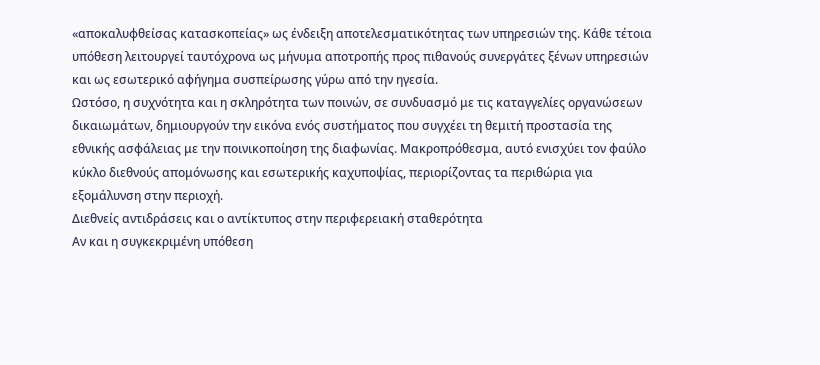«αποκαλυφθείσας κατασκοπείας» ως ένδειξη αποτελεσματικότητας των υπηρεσιών της. Κάθε τέτοια υπόθεση λειτουργεί ταυτόχρονα ως μήνυμα αποτροπής προς πιθανούς συνεργάτες ξένων υπηρεσιών και ως εσωτερικό αφήγημα συσπείρωσης γύρω από την ηγεσία.
Ωστόσο, η συχνότητα και η σκληρότητα των ποινών, σε συνδυασμό με τις καταγγελίες οργανώσεων δικαιωμάτων, δημιουργούν την εικόνα ενός συστήματος που συγχέει τη θεμιτή προστασία της εθνικής ασφάλειας με την ποινικοποίηση της διαφωνίας. Μακροπρόθεσμα, αυτό ενισχύει τον φαύλο κύκλο διεθνούς απομόνωσης και εσωτερικής καχυποψίας, περιορίζοντας τα περιθώρια για εξομάλυνση στην περιοχή.
Διεθνείς αντιδράσεις και ο αντίκτυπος στην περιφερειακή σταθερότητα
Αν και η συγκεκριμένη υπόθεση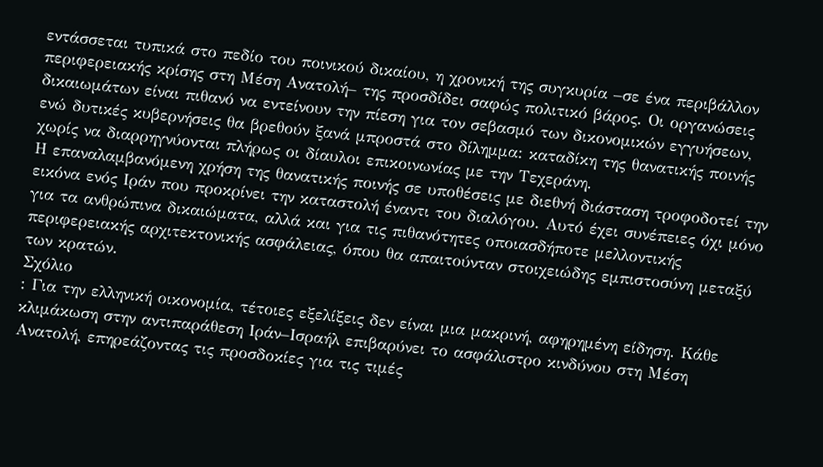εντάσσεται τυπικά στο πεδίο του ποινικού δικαίου, η χρονική της συγκυρία –σε ένα περιβάλλον περιφερειακής κρίσης στη Μέση Ανατολή– της προσδίδει σαφώς πολιτικό βάρος. Οι οργανώσεις δικαιωμάτων είναι πιθανό να εντείνουν την πίεση για τον σεβασμό των δικονομικών εγγυήσεων, ενώ δυτικές κυβερνήσεις θα βρεθούν ξανά μπροστά στο δίλημμα: καταδίκη της θανατικής ποινής χωρίς να διαρρηγνύονται πλήρως οι δίαυλοι επικοινωνίας με την Τεχεράνη.
Η επαναλαμβανόμενη χρήση της θανατικής ποινής σε υποθέσεις με διεθνή διάσταση τροφοδοτεί την εικόνα ενός Ιράν που προκρίνει την καταστολή έναντι του διαλόγου. Αυτό έχει συνέπειες όχι μόνο για τα ανθρώπινα δικαιώματα, αλλά και για τις πιθανότητες οποιασδήποτε μελλοντικής περιφερειακής αρχιτεκτονικής ασφάλειας, όπου θα απαιτούνταν στοιχειώδης εμπιστοσύνη μεταξύ των κρατών.
Σχόλιο
: Για την ελληνική οικονομία, τέτοιες εξελίξεις δεν είναι μια μακρινή, αφηρημένη είδηση. Κάθε κλιμάκωση στην αντιπαράθεση Ιράν–Ισραήλ επιβαρύνει το ασφάλιστρο κινδύνου στη Μέση Ανατολή, επηρεάζοντας τις προσδοκίες για τις τιμές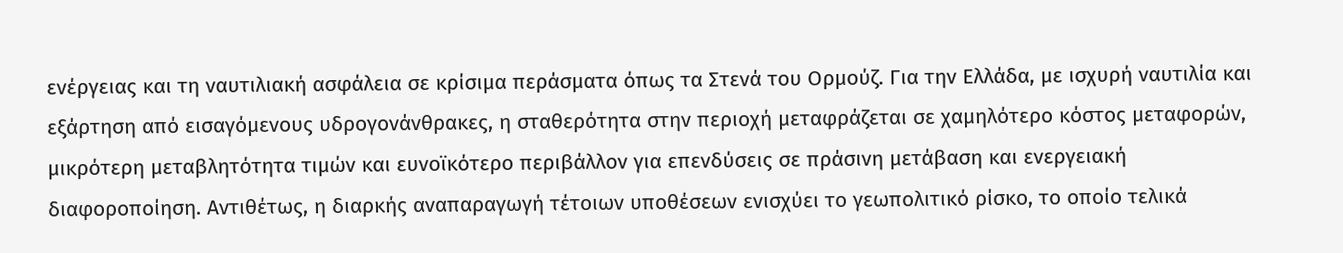ενέργειας και τη ναυτιλιακή ασφάλεια σε κρίσιμα περάσματα όπως τα Στενά του Ορμούζ. Για την Ελλάδα, με ισχυρή ναυτιλία και εξάρτηση από εισαγόμενους υδρογονάνθρακες, η σταθερότητα στην περιοχή μεταφράζεται σε χαμηλότερο κόστος μεταφορών, μικρότερη μεταβλητότητα τιμών και ευνοϊκότερο περιβάλλον για επενδύσεις σε πράσινη μετάβαση και ενεργειακή διαφοροποίηση. Αντιθέτως, η διαρκής αναπαραγωγή τέτοιων υποθέσεων ενισχύει το γεωπολιτικό ρίσκο, το οποίο τελικά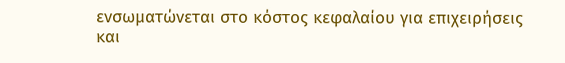ενσωματώνεται στο κόστος κεφαλαίου για επιχειρήσεις και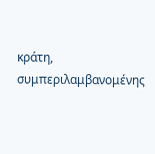κράτη, συμπεριλαμβανομένης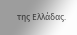της Ελλάδας.